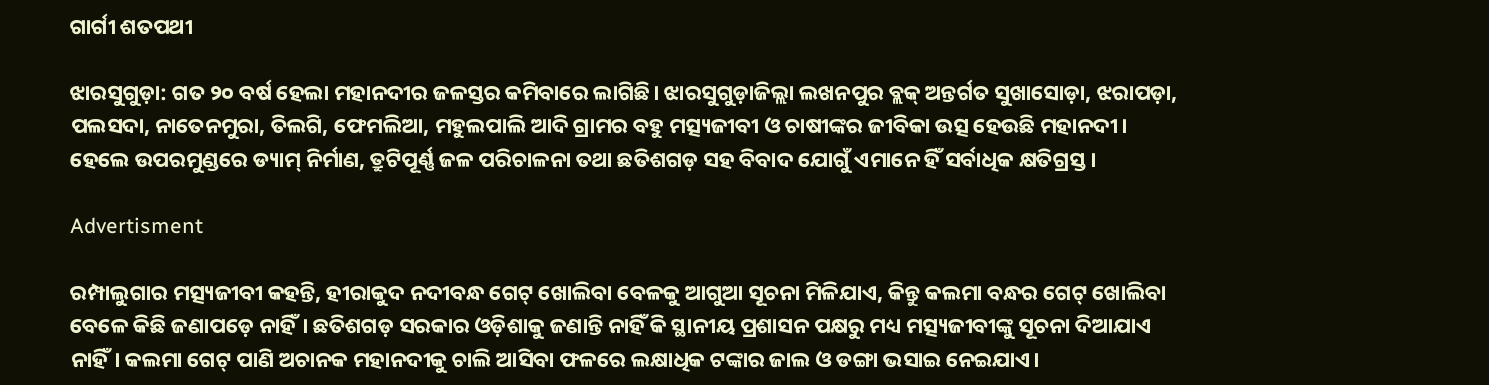ଗାର୍ଗୀ ଶତପଥୀ

ଝାରସୁଗୁଡ଼ା: ଗତ ୨୦ ବର୍ଷ ହେଲା ମହାନଦୀର ଜଳସ୍ତର କମିବାରେ ଲାଗିଛି। ଝାରସୁଗୁଡ଼ାଜିଲ୍ଲା ଲଖନପୁର ବ୍ଲକ୍‌ ଅନ୍ତର୍ଗତ ସୁଖାସୋଡ଼ା, ଝରାପଡ଼ା, ପଲସଦା, ନାତେନମୁରା, ତିଲଗି, ଫେମଲିଆ, ମହୁଲପାଲି ଆଦି ଗ୍ରାମର ବହୁ ମତ୍ସ୍ୟଜୀବୀ ଓ ଚାଷୀଙ୍କର ଜୀବିକା ଉତ୍ସ ହେଉଛି ମହାନଦୀ। ହେଲେ ଉପରମୁଣ୍ଡରେ ଡ୍ୟାମ୍‌ ନିର୍ମାଣ, ତ୍ରୁଟିପୂର୍ଣ୍ଣ ଜଳ ପରିଚାଳନା ତଥା ଛତିଶଗଡ଼ ସହ ବିବାଦ ଯୋଗୁଁ ଏମାନେ ହିଁ ସର୍ବାଧିକ କ୍ଷତିଗ୍ରସ୍ତ।

Advertisment

ରମ୍ପାଲୁଗାର ମତ୍ସ୍ୟଜୀବୀ କହନ୍ତି, ହୀରାକୁଦ ନଦୀବନ୍ଧ ଗେଟ୍‌ ଖୋଲିବା ବେଳକୁ ଆଗୁଆ ସୂଚନା ମିଳିଯାଏ, କିନ୍ତୁ କଲମା ବନ୍ଧର ଗେଟ୍‌ ଖୋଲିବା ବେଳେ କିଛି ଜଣାପଡ଼େ ନାହିଁ। ଛତିଶଗଡ଼ ସରକାର ଓଡ଼ିଶାକୁ ଜଣାନ୍ତି ନାହିଁ କି ସ୍ଥାନୀୟ ପ୍ରଶାସନ ପକ୍ଷରୁ ମଧ୍ୟ ମତ୍ସ୍ୟଜୀବୀଙ୍କୁ ସୂଚନା ଦିଆଯାଏ ନାହିଁ। କଲମା ଗେଟ୍ ପାଣି ଅଚାନକ ମହାନଦୀକୁ ଚାଲି ଆସିବା ଫଳରେ ଲକ୍ଷାଧିକ ଟଙ୍କାର ଜାଲ ଓ ଡଙ୍ଗା ଭସାଇ ନେଇଯାଏ।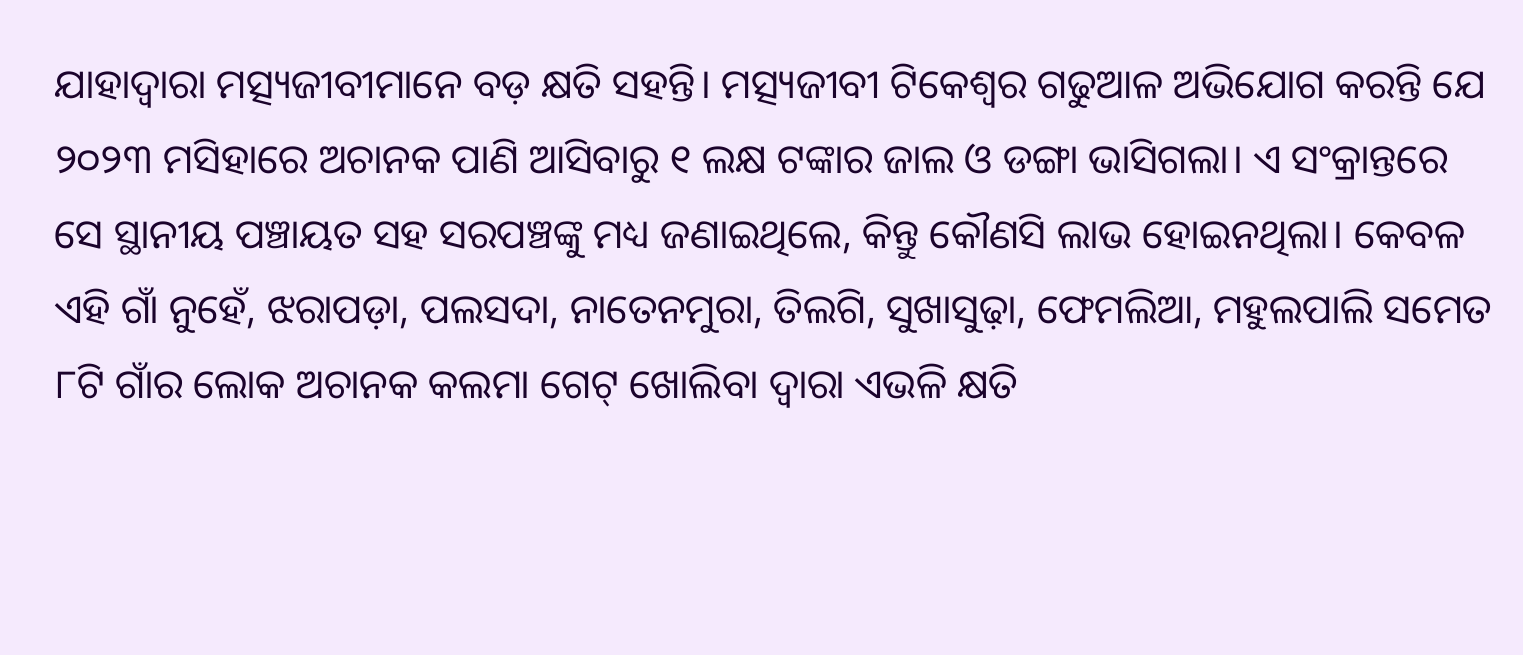ଯାହାଦ୍ବାରା ମତ୍ସ୍ୟଜୀବୀମାନେ ବଡ଼ କ୍ଷତି ସହନ୍ତି। ମତ୍ସ୍ୟଜୀବୀ ଟିକେଶ୍ବର ଗଢୁଆଳ ଅଭିଯୋଗ କରନ୍ତି ଯେ ୨୦୨୩ ମସିହାରେ ଅଚାନକ ପାଣି ଆସିବାରୁ ୧ ଲକ୍ଷ ଟଙ୍କାର ଜାଲ ଓ ଡଙ୍ଗା ଭାସିଗଲା। ଏ ସଂକ୍ରାନ୍ତରେ ସେ ସ୍ଥାନୀୟ ପଞ୍ଚାୟତ ସହ ସରପଞ୍ଚଙ୍କୁ ମଧ୍ୟ ଜଣାଇଥିଲେ, କିନ୍ତୁ କୌଣସି ଲାଭ ହୋଇନଥିଲା। କେବଳ ଏହି ଗାଁ ନୁହେଁ, ଝରାପଡ଼ା, ପଲସଦା, ନାତେନମୁରା, ତିଲଗି, ସୁଖାସୁଢ଼ା, ଫେମଲିଆ, ମହୁଲପାଲି ସମେତ ୮ଟି ଗାଁର ଲୋକ ଅଚାନକ କଲମା ଗେଟ୍‌ ଖୋଲିବା ଦ୍ବାରା ଏଭଳି କ୍ଷତି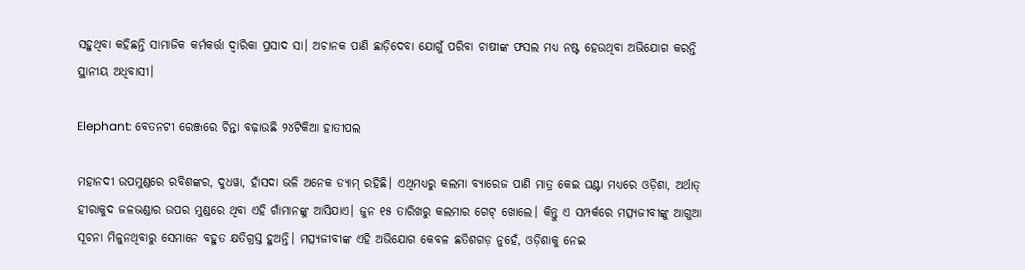ସହୁଥିବା କହିଛନ୍ତି ସାମାଜିକ କର୍ମକର୍ତ୍ତା ଦ୍ବାରିକା ପ୍ରସାଦ ସା। ଅଚାନକ ପାଣି ଛାଡ଼ିଦେବା ଯୋଗୁଁ ପରିବା ଚାଷୀଙ୍କ ଫସଲ ମଧ୍ୟ ନଷ୍ଟ ହେଉଥିବା ଅଭିଯୋଗ କରନ୍ତି ସ୍ଥାନୀୟ ଅଧିବାସୀ।

Elephant: ବେତନଟୀ ରେଞ୍ଜରେ ଚିନ୍ତା ବଢ଼ାଉଛି ୨୪ଟିକିଆ ହାତୀପଲ

ମହାନଦୀ ଉପମୁଣ୍ଡରେ ରବିଶଙ୍କର, ଦୁଧୱା, ହାଁସଦା ଭଳି ଅନେକ ଡ୍ୟାମ୍‌ ରହିଛି। ଏଥିମଧ୍ୟରୁ କଲମା ବ୍ୟାରେଜ ପାଣି ମାତ୍ର କେଇ ଘଣ୍ଟା ମଧ୍ୟରେ ଓଡ଼ିଶା, ଅର୍ଥାତ୍‌ ହୀରାକୁଦ ଜଳଭଣ୍ଡାର ଉପର ମୁଣ୍ଡରେ ଥିବା ଏହି ଗାଁମାନଙ୍କୁ ଆସିଯାଏ। ଜୁନ ୧୫ ତାରିଖରୁ କଲମାର ଗେଟ୍‌ ଖୋଲେ। କିନ୍ତୁ ଏ ସମ୍ପର୍କରେ ମତ୍ସ୍ୟଜୀବୀଙ୍କୁ ଆଗୁଆ ସୂଚନା ମିଳୁନଥିବାରୁ ସେମାନେ ବହୁତ କ୍ଷତିଗ୍ରସ୍ତ ହୁଅନ୍ତି। ମତ୍ସ୍ୟଜୀବୀଙ୍କ ଏହି ଅଭିଯୋଗ କେବଳ ଛତିଶଗଡ଼ ନୁହେଁ, ଓଡ଼ିଶାକୁ ନେଇ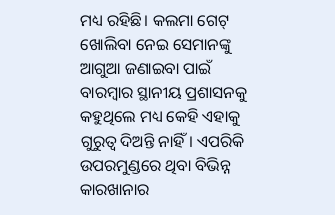ମଧ୍ୟ ରହିଛି। କଲମା ଗେଟ୍‌ ଖୋଲିବା ନେଇ ସେମାନଙ୍କୁ ଆଗୁଆ ଜଣାଇବା ପାଇଁ ବାରମ୍ବାର ସ୍ଥାନୀୟ ପ୍ରଶାସନକୁ କହୁଥିଲେ ମଧ୍ୟ କେହି ଏହାକୁ ଗୁରୁତ୍ବ ଦିଅନ୍ତି ନାହିଁ। ଏପରିକି ଉପରମୁଣ୍ଡରେ ଥିବା ବିଭିନ୍ନ କାରଖାନାର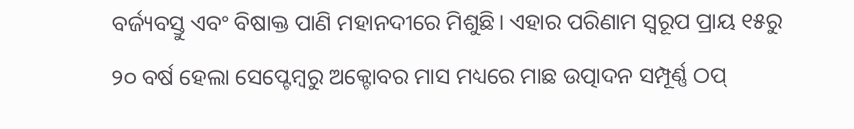ବର୍ଜ୍ୟବସ୍ତୁ ଏବଂ ବିଷାକ୍ତ ପାଣି ମହାନଦୀରେ ମିଶୁଛି। ଏହାର ପରିଣାମ ସ୍ବରୂପ ପ୍ରାୟ ୧୫ରୁ ୨୦ ବର୍ଷ ହେଲା ସେପ୍ଟେମ୍ବରୁ ଅକ୍ଟୋବର ମାସ ମଧ୍ୟରେ ମାଛ ଉତ୍ପାଦନ ସମ୍ପୂର୍ଣ୍ଣ ଠପ୍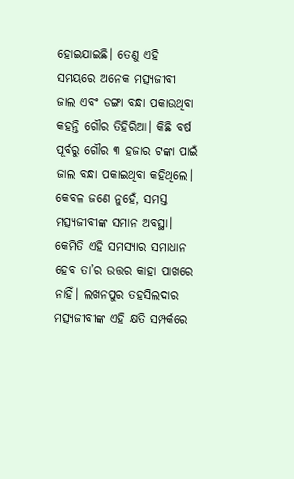ହୋଇଯାଇଛି। ତେଣୁ ଏହି ସମୟରେ ଅନେକ ମତ୍ସ୍ୟଜୀବୀ ଜାଲ ଏବଂ ଡଙ୍ଗା ବନ୍ଧା ପକାଉଥିବା କହନ୍ତି ଗୌର ତିହିରିଆ। କିଛି ବର୍ଷ ପୂର୍ବରୁ ଗୌର ୩ ହଜାର ଟଙ୍କା ପାଇଁ ଜାଲ ବନ୍ଧା ପକାଇଥିବା କହିଥିଲେ। କେବଳ ଜଣେ ନୁହେଁ, ସମସ୍ତ ମତ୍ସ୍ୟଜୀବୀଙ୍କ ସମାନ ଅବସ୍ଥା। କେମିତି ଏହି ସମସ୍ୟାର ସମାଧାନ ହେବ ତା’ର ଉତ୍ତର କାହା ପାଖରେ ନାହିଁ। ଲଖନପୁର ତହସିଲଦାର ମତ୍ସ୍ୟଜୀବୀଙ୍କ ଏହି କ୍ଷତି ସମ୍ପର୍କରେ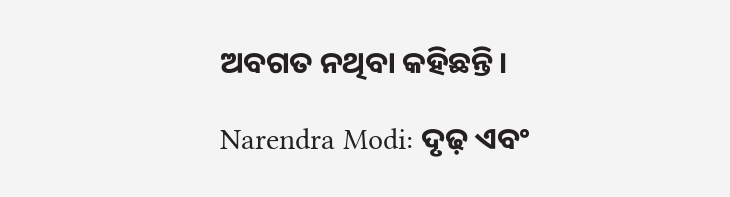ଅବଗତ ନଥିବା କହିଛନ୍ତି।

Narendra Modi: ଦୃଢ଼ ଏବଂ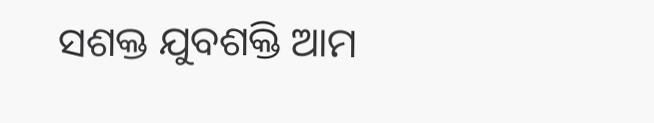ସଶକ୍ତ ଯୁବଶକ୍ତି ଆମ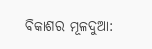ବିକାଶର ମୂଳଦୁଆ: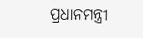ପ୍ରଧାନମନ୍ତ୍ରୀ